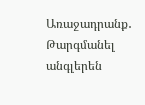Առաջադրանք․ Թարգմանել անգլերեն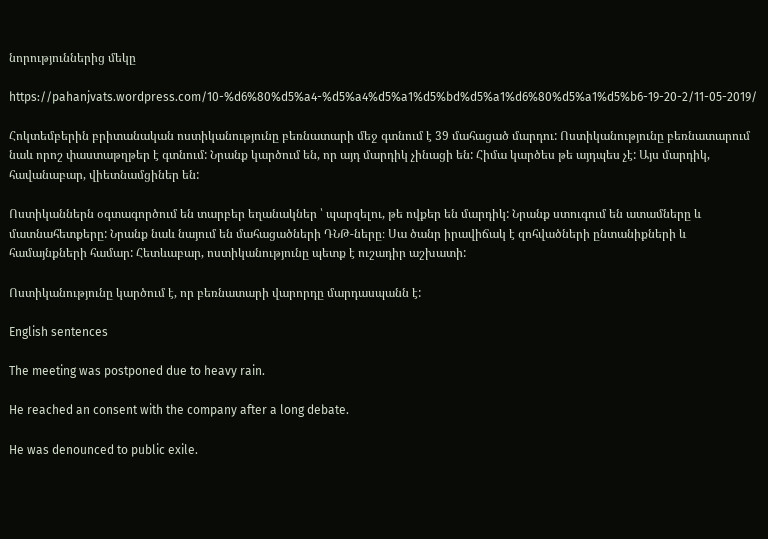նորություններից մեկը

https://pahanjvats.wordpress.com/10-%d6%80%d5%a4-%d5%a4%d5%a1%d5%bd%d5%a1%d6%80%d5%a1%d5%b6-19-20-2/11-05-2019/

Հոկտեմբերին բրիտանական ոստիկանությունը բեռնատարի մեջ գտնում է 39 մահացած մարդու: Ոստիկանությունը բեռնատարում նաև որոշ փաստաթղթեր է գտնում: Նրանք կարծում են, որ այդ մարդիկ չինացի են: Հիմա կարծես թե այդպես չէ: Այս մարդիկ, հավանաբար, վիետնամցիներ են:

Ոստիկաններն օգտագործում են տարբեր եղանակներ ՝ պարզելու, թե ովքեր են մարդիկ: Նրանք ստուգում են ատամները և մատնահետքերը: Նրանք նաև նայում են մահացածների ԴՆԹ-ները։ Սա ծանր իրավիճակ է զոհվածների ընտանիքների և համայնքների համար: Հետևաբար, ոստիկանությունը պետք է ուշադիր աշխատի:

Ոստիկանությունը կարծում է, որ բեռնատարի վարորդը մարդասպանն է:

English sentences

The meeting was postponed due to heavy rain.

He reached an consent with the company after a long debate.

He was denounced to public exile.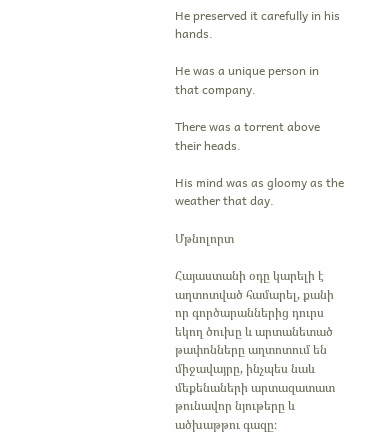He preserved it carefully in his hands.

He was a unique person in that company.

There was a torrent above their heads.

His mind was as gloomy as the weather that day.

Մթնոլորտ

Հայաստանի օդը կարելի է աղտոտված համարել, քանի որ գործարաններից դուրս եկող ծուխը և արտանետած թափոնները աղտոտում են միջավայրը, ինչպես նաև մեքենաների արտազատատ թունավոր նյութերը և ածխաթթու գազը։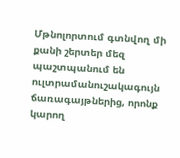Մթնոլորտում գտնվող մի քանի շերտեր մեզ պաշտպանում են ուլտրամանուշակագույն ճառագայթներից, որոնք կարող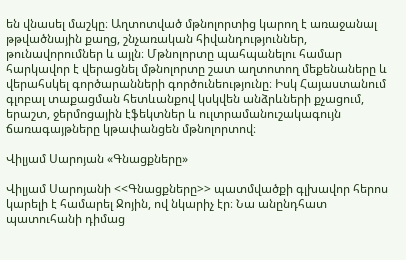են վնասել մաշկը։ Աղտոտված մթնոլորտից կարող է առաջանալ թթվածնային քաղց, շնչառական հիվանդություններ, թունավորումներ և այլն։ Մթնոլորտը պահպանելու համար հարկավոր է վերացնել մթնոլորտը շատ աղտոտող մեքենաները և վերահսկել գործարանների գործունեությունը։ Իսկ Հայաստանում գլոբալ տաքացման հետևանքով կսկվեն անձրևների քչացում, երաշտ, ջերմոցային էֆեկտներ և ուլտրամանուշակագույն ճառագայթները կթափանցեն մթնոլորտով։

Վիլյամ Սարոյան «Գնացքները»

Վիլյամ Սարոյանի <<Գնացքները>> պատմվածքի գլխավոր հերոս կարելի է համարել Ջոյին, ով նկարիչ էր։ Նա անընդհատ պատուհանի դիմաց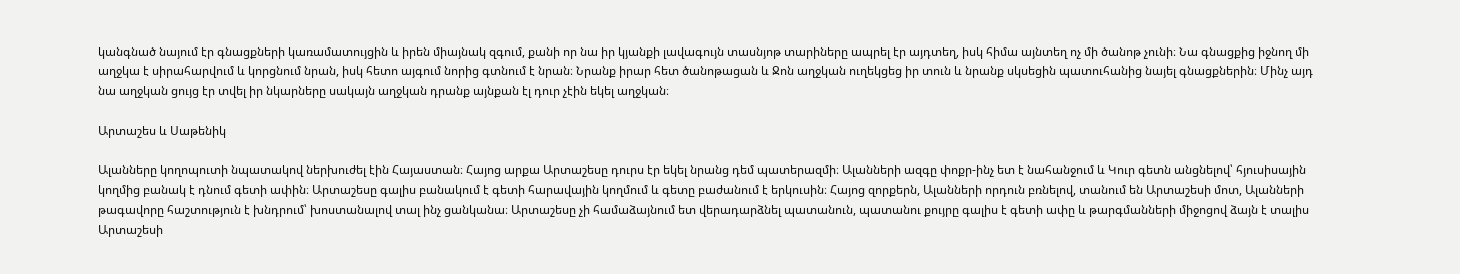կանգնած նայում էր գնացքների կառամատույցին և իրեն միայնակ զգում, քանի որ նա իր կյանքի լավագույն տասնյոթ տարիները ապրել էր այդտեղ, իսկ հիմա այնտեղ ոչ մի ծանոթ չունի։ Նա գնացքից իջնող մի աղջկա է սիրահարվում և կորցնում նրան, իսկ հետո այգում նորից գտնում է նրան։ Նրանք իրար հետ ծանոթացան և Ջոն աղջկան ուղեկցեց իր տուն և նրանք սկսեցին պատուհանից նայել գնացքներին։ Մինչ այդ նա աղջկան ցույց էր տվել իր նկարները սակայն աղջկան դրանք այնքան էլ դուր չէին եկել աղջկան։

Արտաշես և Սաթենիկ

Ալանները կողոպուտի նպատակով ներխուժել էին Հայաստան։ Հայոց արքա Արտաշեսը դուրս էր եկել նրանց դեմ պատերազմի։ Ալանների ազգը փոքր-ինչ ետ է նահանջում և Կուր գետն անցնելով՝ հյուսիսային կողմից բանակ է դնում գետի ափին։ Արտաշեսը գալիս բանակում է գետի հարավային կողմում և գետը բաժանում է երկուսին։ Հայոց զորքերն, Ալանների որդուն բռնելով, տանում են Արտաշեսի մոտ, Ալանների թագավորը հաշտություն է խնդրում՝ խոստանալով տալ ինչ ցանկանա։ Արտաշեսը չի համաձայնում ետ վերադարձնել պատանուն, պատանու քույրը գալիս է գետի ափը և թարգմանների միջոցով ձայն է տալիս Արտաշեսի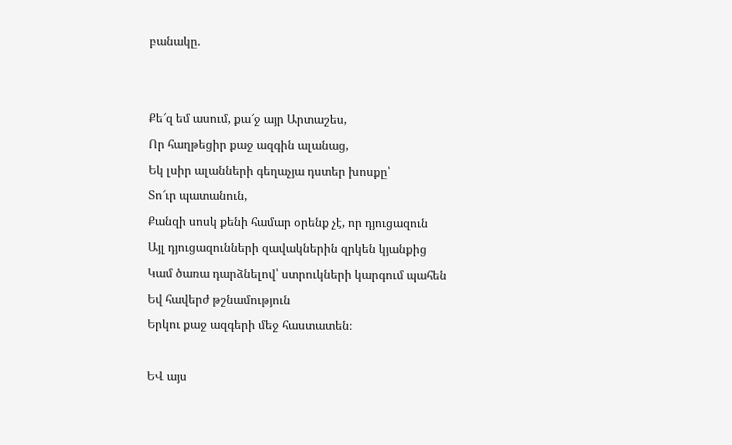բանակը.


Քե՜զ եմ ասում, քա՜ջ այր Արտաշես,
Որ հաղթեցիր քաջ ազգին ալանաց,
Եկ լսիր ալանների գեղաչյա դստեր խոսքը՝
Տո՜ւր պատանուն,
Քանզի սոսկ քենի համար օրենք չէ, որ դյուցազուն
Այլ դյուցազունների զավակներին զրկեն կյանքից
Կամ ծառա դարձնելով՝ ստրուկների կարգում պահեն
Եվ հավերժ թշնամություն
Երկու քաջ ազգերի մեջ հաստատեն։

ԵՎ այս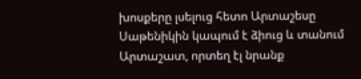խոսքերը լսելուց հետո Արտաշեսը Սաթենիկին կապում է ձիուց և տանում Արտաշատ, որտեղ էլ նրանք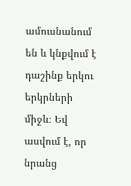ամուսնանում են և կնքվում է դաշինք երկու երկրների միջև։ Եվ ասվում է, որ նրանց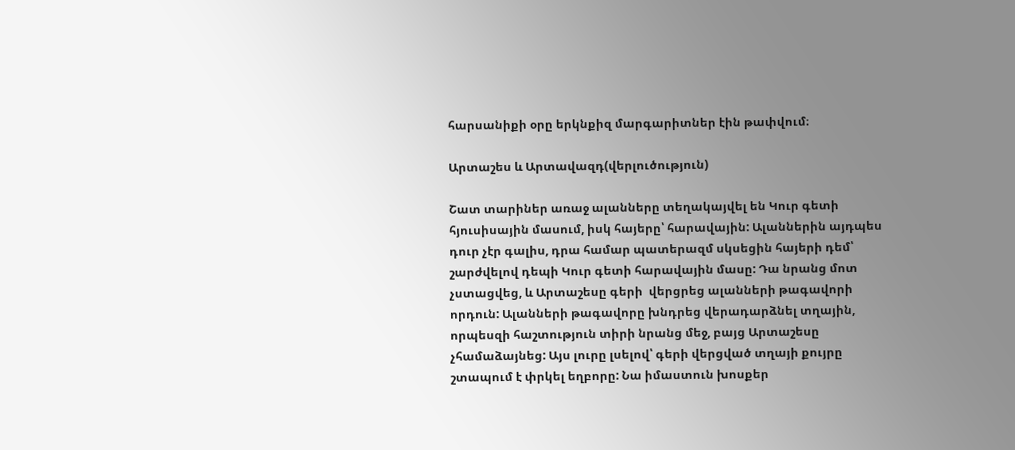հարսանիքի օրը երկնքիզ մարգարիտներ էին թափվում։

Արտաշես և Արտավազդ(վերլուծություն)

Շատ տարիներ առաջ ալանները տեղակայվել են Կուր գետի հյուսիսային մասում, իսկ հայերը՝ հարավային: Ալաններին այդպես դուր չէր գալիս, դրա համար պատերազմ սկսեցին հայերի դեմ՝ շարժվելով դեպի Կուր գետի հարավային մասը: Դա նրանց մոտ չստացվեց, և Արտաշեսը գերի  վերցրեց ալանների թագավորի որդուն: Ալանների թագավորը խնդրեց վերադարձնել տղային, որպեսզի հաշտություն տիրի նրանց մեջ, բայց Արտաշեսը չհամաձայնեց: Այս լուրը լսելով՝ գերի վերցված տղայի քույրը շտապում է փրկել եղբորը: Նա իմաստուն խոսքեր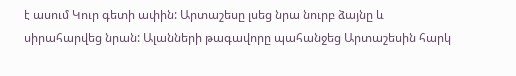է ասում Կուր գետի ափին: Արտաշեսը լսեց նրա նուրբ ձայնը և սիրահարվեց նրան: Ալանների թագավորը պահանջեց Արտաշեսին հարկ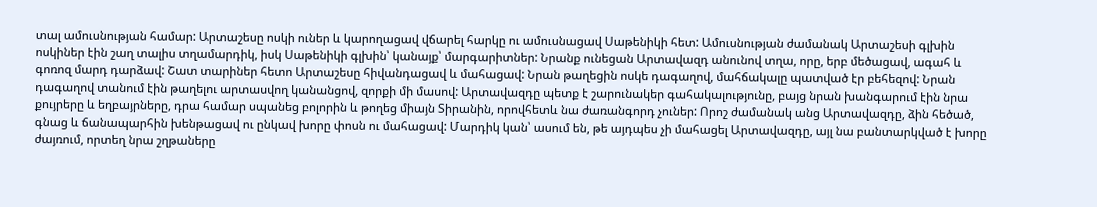տալ ամուսնության համար: Արտաշեսը ոսկի ուներ և կարողացավ վճարել հարկը ու ամուսնացավ Սաթենիկի հետ: Ամուսնության ժամանակ Արտաշեսի գլխին ոսկիներ էին շաղ տալիս տղամարդիկ, իսկ Սաթենիկի գլխին՝ կանայք՝ մարգարիտներ: Նրանք ունեցան Արտավազդ անունով տղա, որը, երբ մեծացավ, ագահ և գոռոզ մարդ դարձավ: Շատ տարիներ հետո Արտաշեսը հիվանդացավ և մահացավ: Նրան թաղեցին ոսկե դագաղով, մահճակալը պատված էր բեհեզով: Նրան դագաղով տանում էին թաղելու արտասվող կանանցով, զորքի մի մասով: Արտավազդը պետք է շարունակեր գահակալությունը, բայց նրան խանգարում էին նրա քույրերը և եղբայրները, դրա համար սպանեց բոլորին և թողեց միայն Տիրանին, որովհետև նա ժառանգորդ չուներ: Որոշ ժամանակ անց Արտավազդը, ձին հեծած, գնաց և ճանապարհին խենթացավ ու ընկավ խորը փոսն ու մահացավ: Մարդիկ կան՝ ասում են, թե այդպես չի մահացել Արտավազդը, այլ նա բանտարկված է խորը ժայռում, որտեղ նրա շղթաները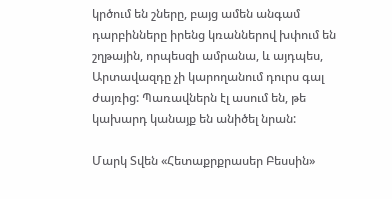կրծում են շները, բայց ամեն անգամ դարբինները իրենց կռաններով խփում են շղթային, որպեսզի ամրանա, և այդպես, Արտավազդը չի կարողանում դուրս գալ ժայռից: Պառավներն էլ ասում են, թե կախարդ կանայք են անիծել նրան:

Մարկ Տվեն «Հետաքրքրասեր Բեսսին»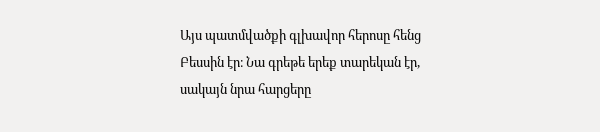Այս պատմվածքի գլխավոր հերոսը հենց Բեսսին էր։ Նա գրեթե երեք տարեկան էր, սակայն նրա հարցերը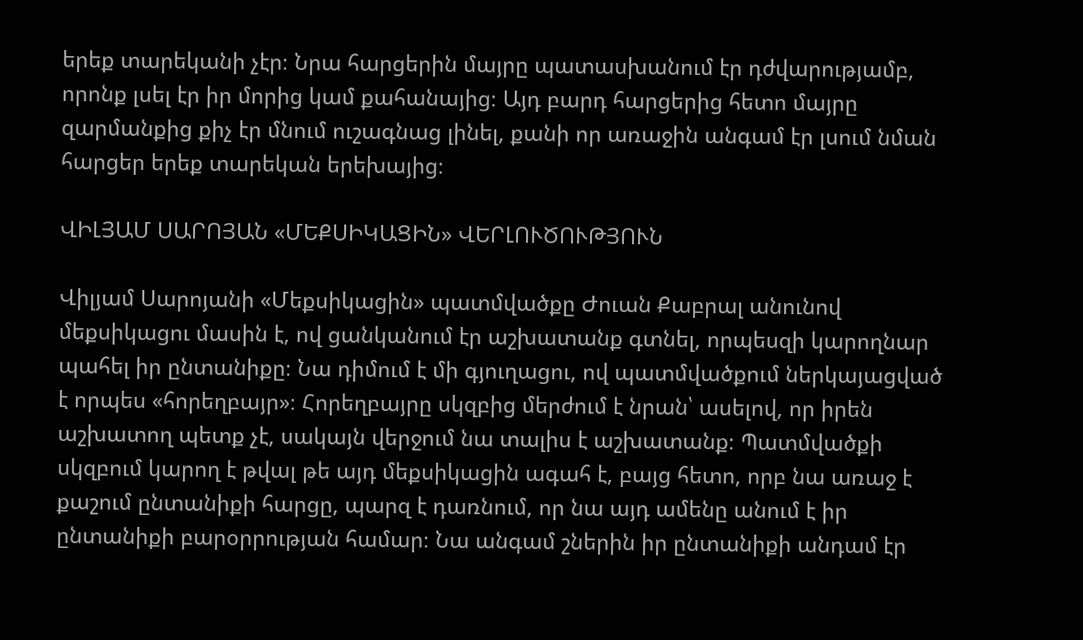երեք տարեկանի չէր։ Նրա հարցերին մայրը պատասխանում էր դժվարությամբ, որոնք լսել էր իր մորից կամ քահանայից։ Այդ բարդ հարցերից հետո մայրը զարմանքից քիչ էր մնում ուշագնաց լինել, քանի որ առաջին անգամ էր լսում նման հարցեր երեք տարեկան երեխայից։

ՎԻԼՅԱՄ ՍԱՐՈՅԱՆ «ՄԵՔՍԻԿԱՑԻՆ» ՎԵՐԼՈՒԾՈՒԹՅՈՒՆ

Վիլյամ Սարոյանի «Մեքսիկացին» պատմվածքը Ժուան Քաբրալ անունով մեքսիկացու մասին է, ով ցանկանում էր աշխատանք գտնել, որպեսզի կարողնար պահել իր ընտանիքը։ Նա դիմում է մի գյուղացու, ով պատմվածքում ներկայացված է որպես «հորեղբայր»։ Հորեղբայրը սկզբից մերժում է նրան՝ ասելով, որ իրեն աշխատող պետք չէ, սակայն վերջում նա տալիս է աշխատանք։ Պատմվածքի սկզբում կարող է թվալ թե այդ մեքսիկացին ագահ է, բայց հետո, որբ նա առաջ է քաշում ընտանիքի հարցը, պարզ է դառնում, որ նա այդ ամենը անում է իր ընտանիքի բարօրրության համար։ Նա անգամ շներին իր ընտանիքի անդամ էր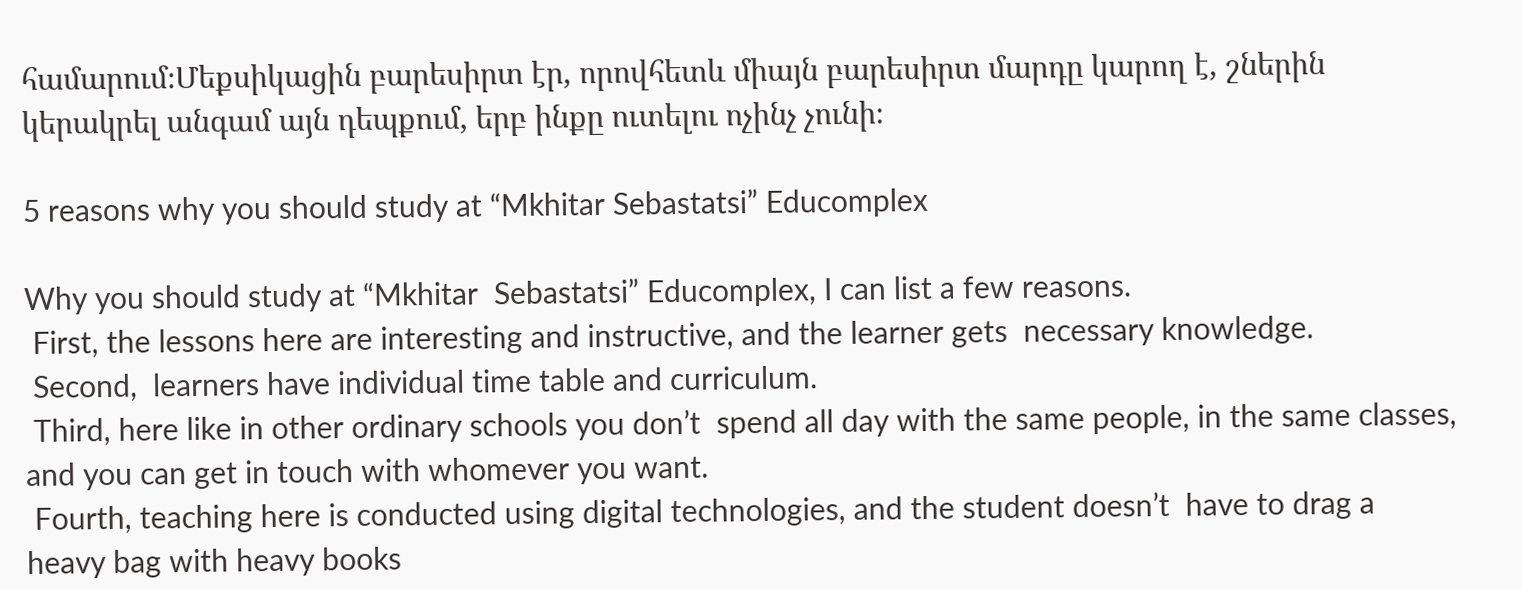համարում։Մեքսիկացին բարեսիրտ էր, որովհետև միայն բարեսիրտ մարդը կարող է, շներին կերակրել անգամ այն դեպքում, երբ ինքը ուտելու ոչինչ չունի։

5 reasons why you should study at “Mkhitar Sebastatsi” Educomplex

Why you should study at “Mkhitar  Sebastatsi” Educomplex, I can list a few reasons.
 First, the lessons here are interesting and instructive, and the learner gets  necessary knowledge.
 Second,  learners have individual time table and curriculum.
 Third, here like in other ordinary schools you don’t  spend all day with the same people, in the same classes, and you can get in touch with whomever you want.
 Fourth, teaching here is conducted using digital technologies, and the student doesn’t  have to drag a heavy bag with heavy books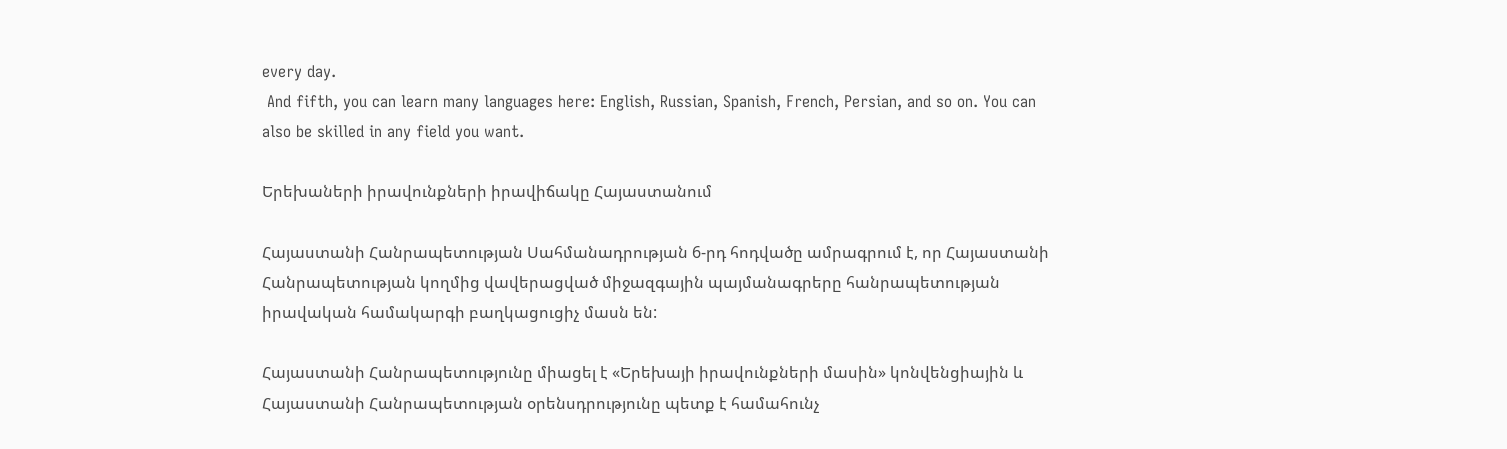every day.
 And fifth, you can learn many languages here: English, Russian, Spanish, French, Persian, and so on. You can also be skilled in any field you want.

Երեխաների իրավունքների իրավիճակը Հայաստանում

Հայաստանի Հանրապետության Սահմանադրության 6-րդ հոդվածը ամրագրում է, որ Հայաստանի Հանրապետության կողմից վավերացված միջազգային պայմանագրերը հանրապետության իրավական համակարգի բաղկացուցիչ մասն են:

Հայաստանի Հանրապետությունը միացել է «Երեխայի իրավունքների մասին» կոնվենցիային և Հայաստանի Հանրապետության օրենսդրությունը պետք է համահունչ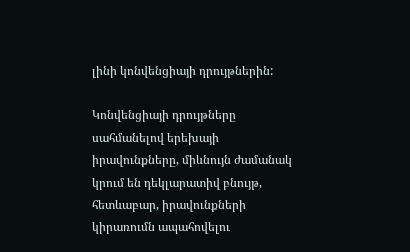լինի կոնվենցիայի դրույթներին:

Կոնվենցիայի դրույթները սահմանելով երեխայի իրավունքները, միևնույն ժամանակ կրում են դեկլարատիվ բնույթ, հետևաբար, իրավունքների կիրառումն ապահովելու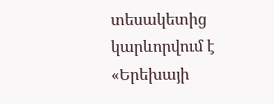տեսակետից կարևորվում է «Երեխայի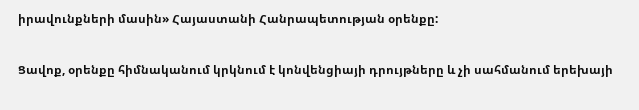իրավունքների մասին» Հայաստանի Հանրապետության օրենքը:

Ցավոք, օրենքը հիմնականում կրկնում է կոնվենցիայի դրույթները և չի սահմանում երեխայի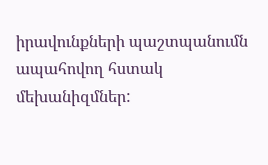իրավունքների պաշտպանումն ապահովող հստակ մեխանիզմներ: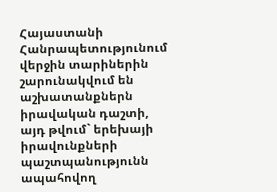Հայաստանի Հանրապետությունում վերջին տարիներին շարունակվում են աշխատանքներն իրավական դաշտի, այդ թվում` երեխայի իրավունքների պաշտպանությունն ապահովող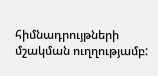հիմնադրույթների մշակման ուղղությամբ: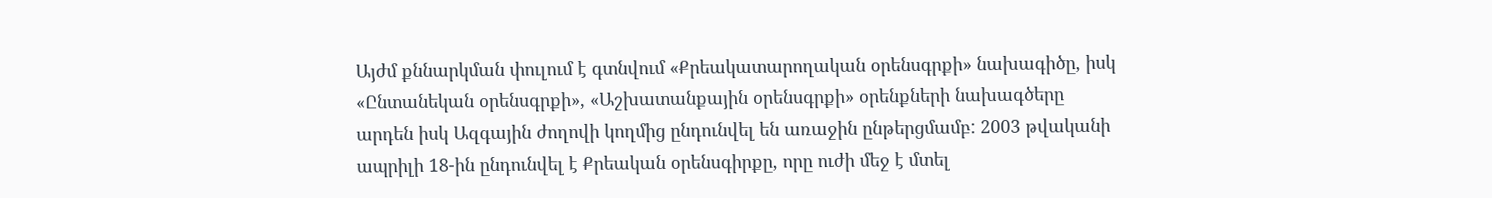Այժմ քննարկման փուլում է գտնվում «Քրեակատարողական օրենսգրքի» նախագիծը, իսկ «Ընտանեկան օրենսգրքի», «Աշխատանքային օրենսգրքի» օրենքների նախագծերը արդեն իսկ Ազգային ժողովի կողմից ընդունվել են առաջին ընթերցմամբ: 2003 թվականի ապրիլի 18-ին ընդունվել է Քրեական օրենսգիրքը, որը ուժի մեջ է մտել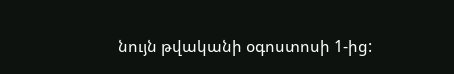նույն թվականի օգոստոսի 1-ից: